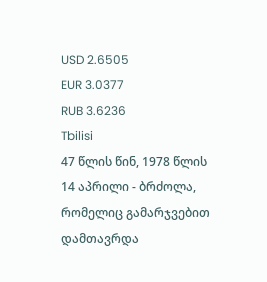USD 2.6505
EUR 3.0377
RUB 3.6236
Tbilisi
47 წლის წინ, 1978 წლის 14 აპრილი - ბრძოლა, რომელიც გამარჯვებით დამთავრდა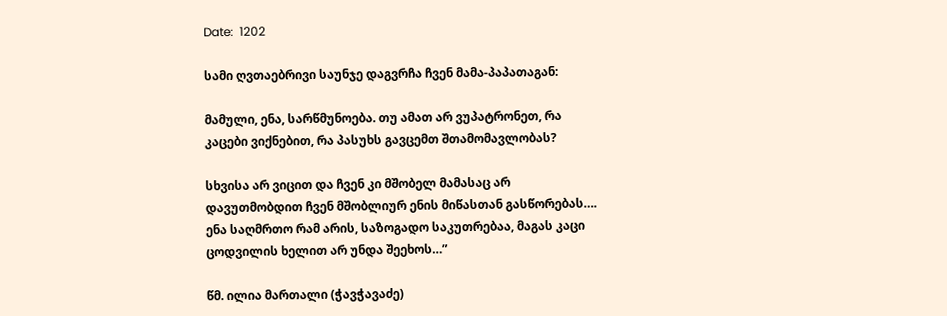Date:  1202

სამი ღვთაებრივი საუნჯე დაგვრჩა ჩვენ მამა-პაპათაგან:

მამული, ენა, სარწმუნოება. თუ ამათ არ ვუპატრონეთ, რა კაცები ვიქნებით, რა პასუხს გავცემთ შთამომავლობას?

სხვისა არ ვიცით და ჩვენ კი მშობელ მამასაც არ დავუთმობდით ჩვენ მშობლიურ ენის მიწასთან გასწორებას…. ენა საღმრთო რამ არის, საზოგადო საკუთრებაა, მაგას კაცი ცოდვილის ხელით არ უნდა შეეხოს…”

წმ. ილია მართალი (ჭავჭავაძე)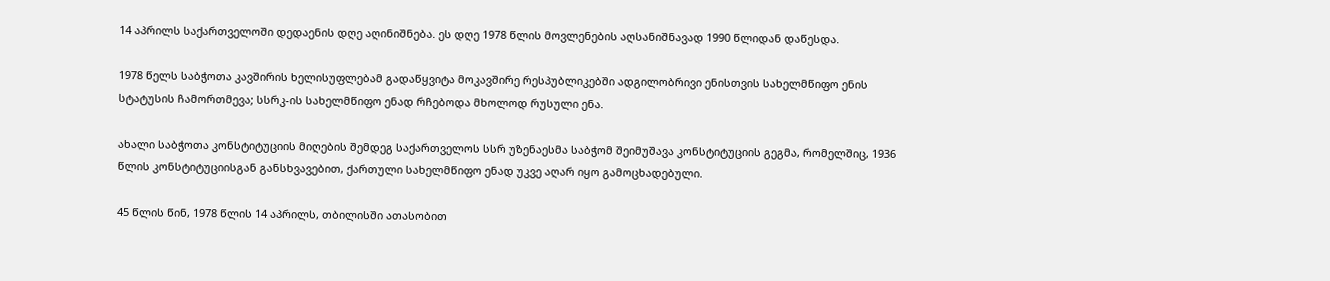14 აპრილს საქართველოში დედაენის დღე აღინიშნება. ეს დღე 1978 წლის მოვლენების აღსანიშნავად 1990 წლიდან დაწესდა.

1978 წელს საბჭოთა კავშირის ხელისუფლებამ გადაწყვიტა მოკავშირე რესპუბლიკებში ადგილობრივი ენისთვის სახელმწიფო ენის სტატუსის ჩამორთმევა; სსრკ-ის სახელმწიფო ენად რჩებოდა მხოლოდ რუსული ენა.

ახალი საბჭოთა კონსტიტუციის მიღების შემდეგ საქართველოს სსრ უზენაესმა საბჭომ შეიმუშავა კონსტიტუციის გეგმა, რომელშიც, 1936 წლის კონსტიტუციისგან განსხვავებით, ქართული სახელმწიფო ენად უკვე აღარ იყო გამოცხადებული.

45 წლის წინ, 1978 წლის 14 აპრილს, თბილისში ათასობით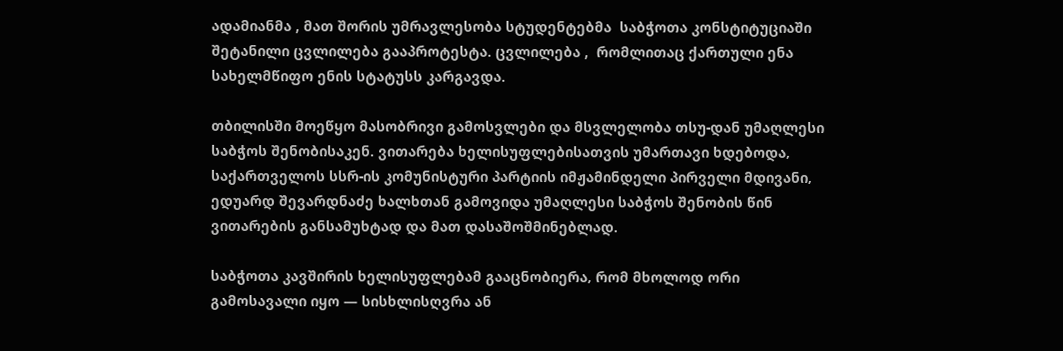ადამიანმა , მათ შორის უმრავლესობა სტუდენტებმა  საბჭოთა კონსტიტუციაში შეტანილი ცვლილება გააპროტესტა. ცვლილება ,  რომლითაც ქართული ენა სახელმწიფო ენის სტატუსს კარგავდა.

თბილისში მოეწყო მასობრივი გამოსვლები და მსვლელობა თსუ-დან უმაღლესი საბჭოს შენობისაკენ. ვითარება ხელისუფლებისათვის უმართავი ხდებოდა‚ საქართველოს სსრ-ის კომუნისტური პარტიის იმჟამინდელი პირველი მდივანი‚ ედუარდ შევარდნაძე ხალხთან გამოვიდა უმაღლესი საბჭოს შენობის წინ ვითარების განსამუხტად და მათ დასაშოშმინებლად.

საბჭოთა კავშირის ხელისუფლებამ გააცნობიერა‚ რომ მხოლოდ ორი გამოსავალი იყო — სისხლისღვრა ან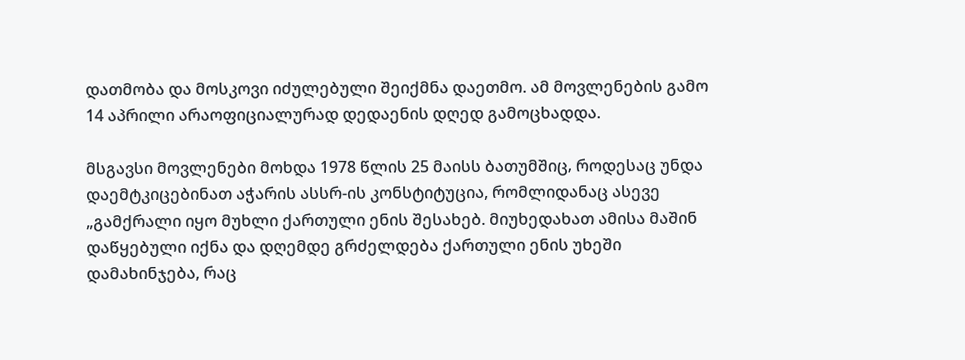დათმობა და მოსკოვი იძულებული შეიქმნა დაეთმო. ამ მოვლენების გამო 14 აპრილი არაოფიციალურად დედაენის დღედ გამოცხადდა.

მსგავსი მოვლენები მოხდა 1978 წლის 25 მაისს ბათუმშიც‚ როდესაც უნდა დაემტკიცებინათ აჭარის ასსრ-ის კონსტიტუცია, რომლიდანაც ასევე „გამქრალი იყო მუხლი ქართული ენის შესახებ. მიუხედახათ ამისა მაშინ დაწყებული იქნა და დღემდე გრძელდება ქართული ენის უხეში დამახინჯება, რაც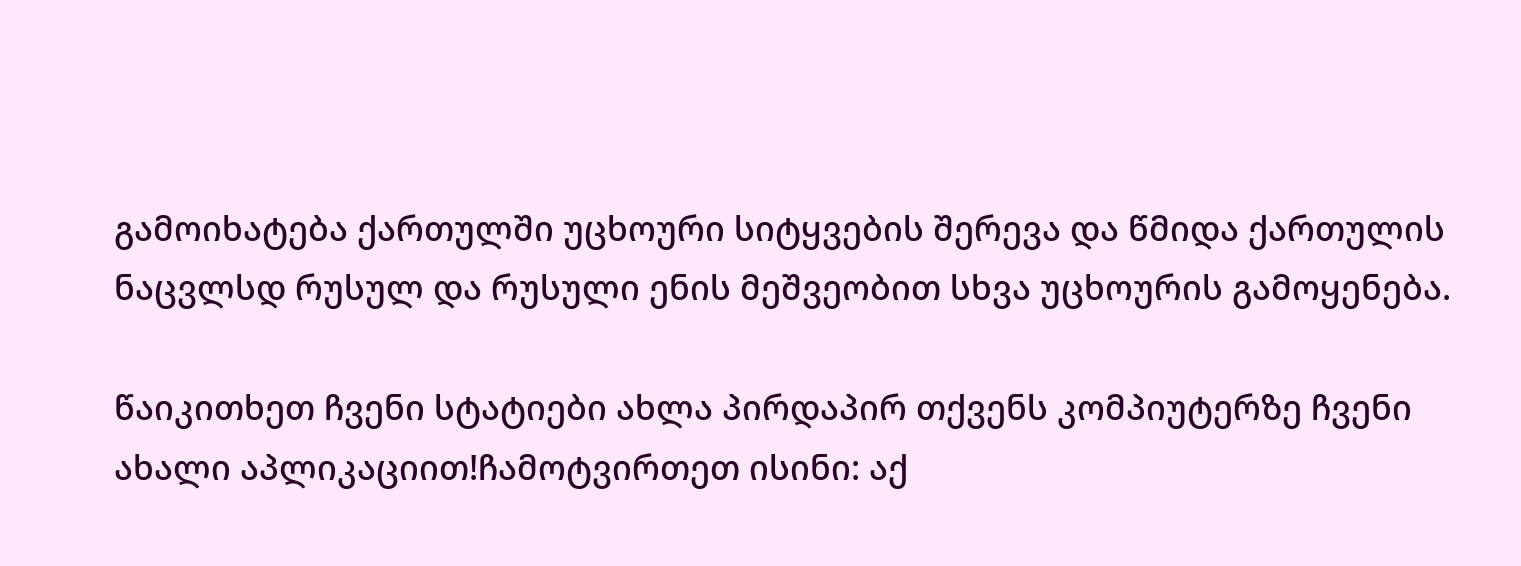გამოიხატება ქართულში უცხოური სიტყვების შერევა და წმიდა ქართულის ნაცვლსდ რუსულ და რუსული ენის მეშვეობით სხვა უცხოურის გამოყენება.

წაიკითხეთ ჩვენი სტატიები ახლა პირდაპირ თქვენს კომპიუტერზე ჩვენი ახალი აპლიკაციით!ჩამოტვირთეთ ისინი: აქ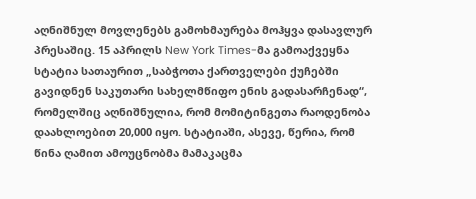აღნიშნულ მოვლენებს გამოხმაურება მოჰყვა დასავლურ პრესაშიც. 15 აპრილს New York Times-მა გამოაქვეყნა სტატია სათაურით „საბჭოთა ქართველები ქუჩებში გავიდნენ საკუთარი სახელმწიფო ენის გადასარჩენად“, რომელშიც აღნიშნულია, რომ მომიტინგეთა რაოდენობა დაახლოებით 20,000 იყო. სტატიაში, ასევე, წერია, რომ წინა ღამით ამოუცნობმა მამაკაცმა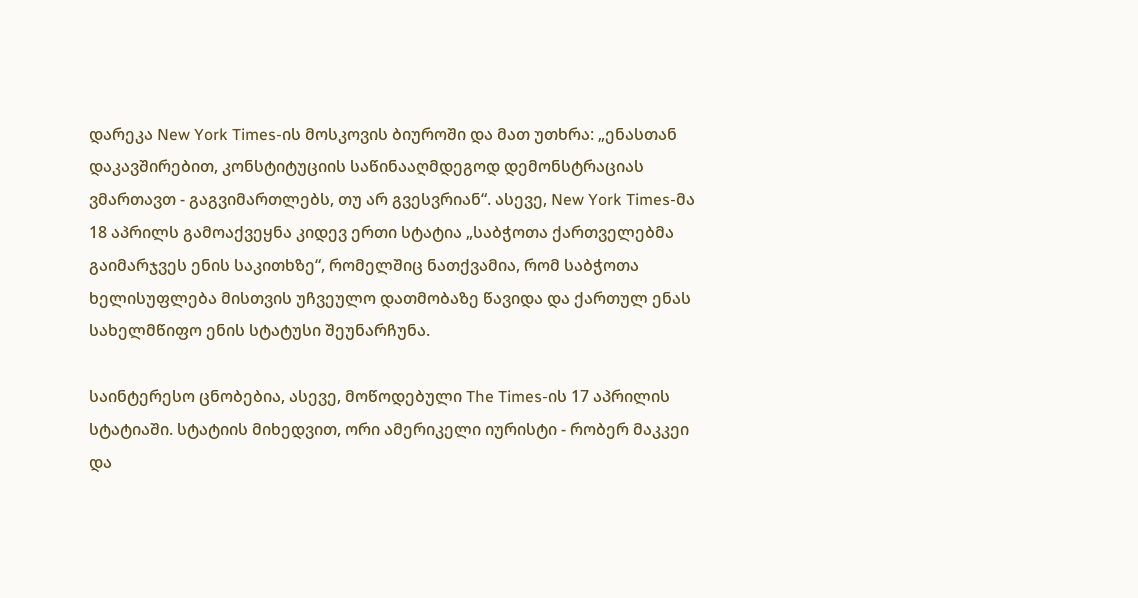დარეკა New York Times-ის მოსკოვის ბიუროში და მათ უთხრა: „ენასთან დაკავშირებით, კონსტიტუციის საწინააღმდეგოდ დემონსტრაციას ვმართავთ - გაგვიმართლებს, თუ არ გვესვრიან“. ასევე, New York Times-მა 18 აპრილს გამოაქვეყნა კიდევ ერთი სტატია „საბჭოთა ქართველებმა გაიმარჯვეს ენის საკითხზე“, რომელშიც ნათქვამია, რომ საბჭოთა ხელისუფლება მისთვის უჩვეულო დათმობაზე წავიდა და ქართულ ენას სახელმწიფო ენის სტატუსი შეუნარჩუნა.

საინტერესო ცნობებია, ასევე, მოწოდებული The Times-ის 17 აპრილის სტატიაში. სტატიის მიხედვით, ორი ამერიკელი იურისტი - რობერ მაკკეი და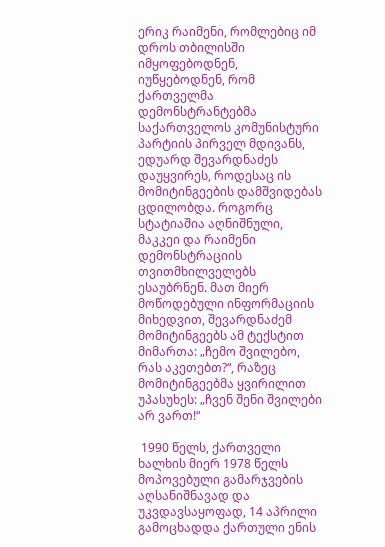ერიკ რაიმენი, რომლებიც იმ დროს თბილისში იმყოფებოდნენ, იუწყებოდნენ, რომ ქართველმა დემონსტრანტებმა საქართველოს კომუნისტური პარტიის პირველ მდივანს, ედუარდ შევარდნაძეს დაუყვირეს, როდესაც ის მომიტინგეების დამშვიდებას ცდილობდა. როგორც სტატიაშია აღნიშნული, მაკკეი და რაიმენი დემონსტრაციის თვითმხილველებს ესაუბრნენ. მათ მიერ მოწოდებული ინფორმაციის მიხედვით, შევარდნაძემ მომიტინგეებს ამ ტექსტით მიმართა: „ჩემო შვილებო, რას აკეთებთ?“, რაზეც მომიტინგეებმა ყვირილით უპასუხეს: „ჩვენ შენი შვილები არ ვართ!“

 1990 წელს, ქართველი ხალხის მიერ 1978 წელს მოპოვებული გამარჯვების აღსანიშნავად და უკვდავსაყოფად, 14 აპრილი გამოცხადდა ქართული ენის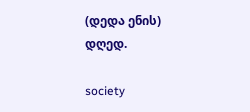(დედა ენის) დღედ.

society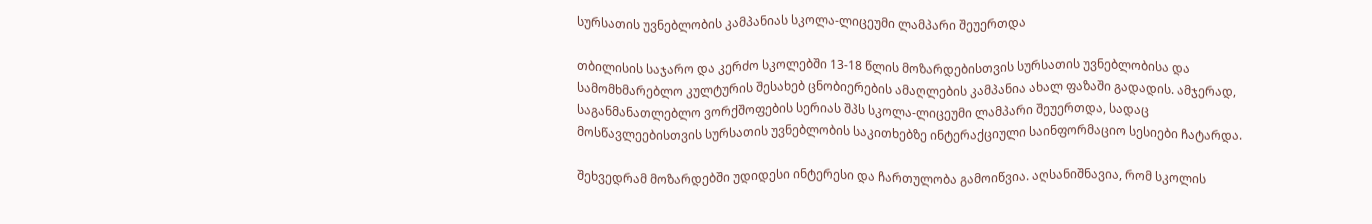სურსათის უვნებლობის კამპანიას სკოლა-ლიცეუმი ლამპარი შეუერთდა

თბილისის საჯარო და კერძო სკოლებში 13-18 წლის მოზარდებისთვის სურსათის უვნებლობისა და სამომხმარებლო კულტურის შესახებ ცნობიერების ამაღლების კამპანია ახალ ფაზაში გადადის. ამჯერად, საგანმანათლებლო ვორქშოფების სერიას შპს სკოლა-ლიცეუმი ლამპარი შეუერთდა, სადაც მოსწავლეებისთვის სურსათის უვნებლობის საკითხებზე ინტერაქციული საინფორმაციო სესიები ჩატარდა.

შეხვედრამ მოზარდებში უდიდესი ინტერესი და ჩართულობა გამოიწვია. აღსანიშნავია, რომ სკოლის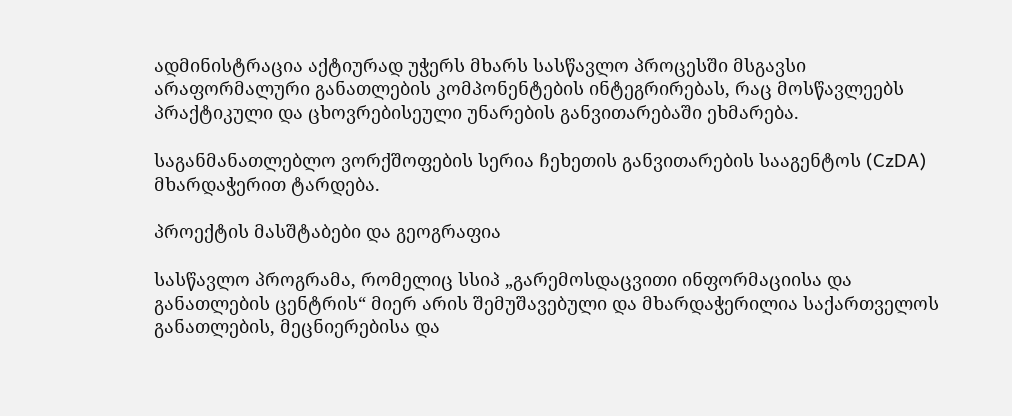ადმინისტრაცია აქტიურად უჭერს მხარს სასწავლო პროცესში მსგავსი არაფორმალური განათლების კომპონენტების ინტეგრირებას, რაც მოსწავლეებს პრაქტიკული და ცხოვრებისეული უნარების განვითარებაში ეხმარება.

საგანმანათლებლო ვორქშოფების სერია ჩეხეთის განვითარების სააგენტოს (CzDA) მხარდაჭერით ტარდება.

პროექტის მასშტაბები და გეოგრაფია

სასწავლო პროგრამა, რომელიც სსიპ „გარემოსდაცვითი ინფორმაციისა და განათლების ცენტრის“ მიერ არის შემუშავებული და მხარდაჭერილია საქართველოს განათლების, მეცნიერებისა და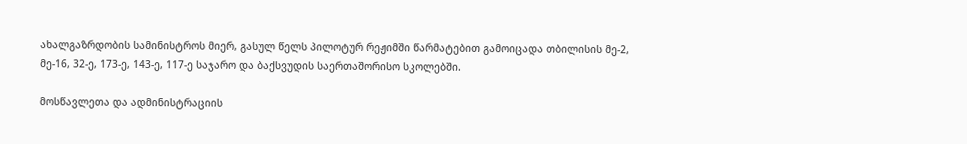ახალგაზრდობის სამინისტროს მიერ, გასულ წელს პილოტურ რეჟიმში წარმატებით გამოიცადა თბილისის მე-2, მე-16, 32-ე, 173-ე, 143-ე, 117-ე საჯარო და ბაქსვუდის საერთაშორისო სკოლებში.

მოსწავლეთა და ადმინისტრაციის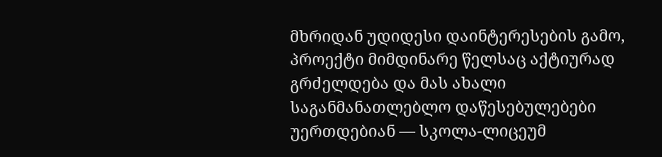მხრიდან უდიდესი დაინტერესების გამო, პროექტი მიმდინარე წელსაც აქტიურად გრძელდება და მას ახალი საგანმანათლებლო დაწესებულებები უერთდებიან — სკოლა-ლიცეუმ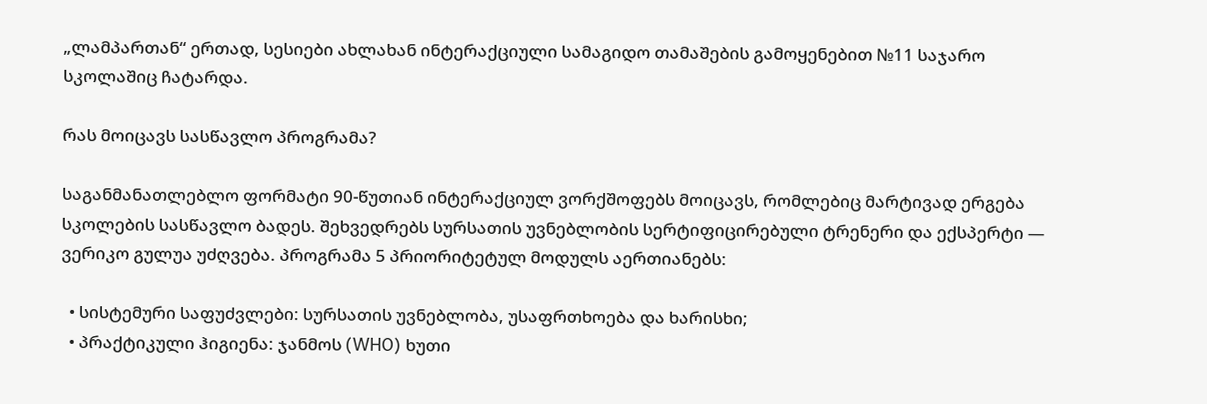„ლამპართან“ ერთად, სესიები ახლახან ინტერაქციული სამაგიდო თამაშების გამოყენებით №11 საჯარო სკოლაშიც ჩატარდა.

რას მოიცავს სასწავლო პროგრამა?

საგანმანათლებლო ფორმატი 90-წუთიან ინტერაქციულ ვორქშოფებს მოიცავს, რომლებიც მარტივად ერგება სკოლების სასწავლო ბადეს. შეხვედრებს სურსათის უვნებლობის სერტიფიცირებული ტრენერი და ექსპერტი — ვერიკო გულუა უძღვება. პროგრამა 5 პრიორიტეტულ მოდულს აერთიანებს:

  • სისტემური საფუძვლები: სურსათის უვნებლობა, უსაფრთხოება და ხარისხი;
  • პრაქტიკული ჰიგიენა: ჯანმოს (WHO) ხუთი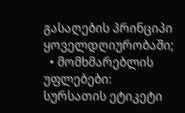გასაღების პრინციპი ყოველდღიურობაში;
  • მომხმარებლის უფლებები: სურსათის ეტიკეტი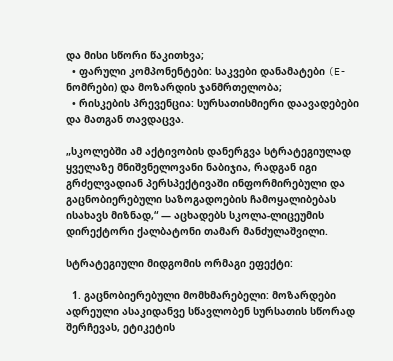და მისი სწორი წაკითხვა;
  • ფარული კომპონენტები: საკვები დანამატები (E-ნომრები) და მოზარდის ჯანმრთელობა;
  • რისკების პრევენცია: სურსათისმიერი დაავადებები და მათგან თავდაცვა.

„სკოლებში ამ აქტივობის დანერგვა სტრატეგიულად ყველაზე მნიშვნელოვანი ნაბიჯია, რადგან იგი გრძელვადიან პერსპექტივაში ინფორმირებული და გაცნობიერებული საზოგადოების ჩამოყალიბებას ისახავს მიზნად,“ — აცხადებს სკოლა-ლიცეუმის დირექტორი ქალბატონი თამარ მანძულაშვილი.

სტრატეგიული მიდგომის ორმაგი ეფექტი:

  1. გაცნობიერებული მომხმარებელი: მოზარდები ადრეული ასაკიდანვე სწავლობენ სურსათის სწორად შერჩევას, ეტიკეტის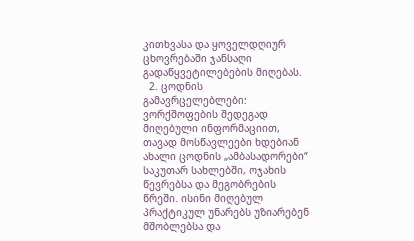კითხვასა და ყოველდღიურ ცხოვრებაში ჯანსაღი გადაწყვეტილებების მიღებას.
  2. ცოდნის გამავრცელებლები: ვორქშოფების შედეგად მიღებული ინფორმაციით, თავად მოსწავლეები ხდებიან ახალი ცოდნის „ამბასადორები“ საკუთარ სახლებში, ოჯახის წევრებსა და მეგობრების წრეში. ისინი მიღებულ პრაქტიკულ უნარებს უზიარებენ მშობლებსა და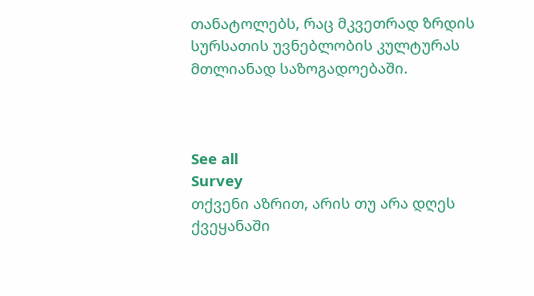თანატოლებს, რაც მკვეთრად ზრდის სურსათის უვნებლობის კულტურას მთლიანად საზოგადოებაში.



See all
Survey
თქვენი აზრით, არის თუ არა დღეს ქვეყანაში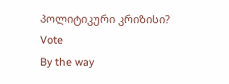პოლიტიკური კრიზისი?
Vote
By the way